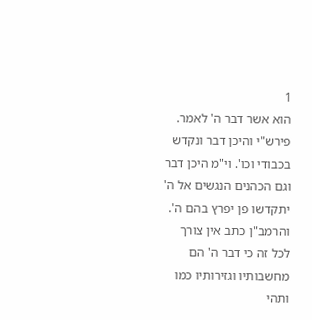1
הוא אשר דבר ה' לאמר. פירש"י והיכן דבר ונקדש בכבודי וכו'. וי"מ היכן דבר וגם הכהנים הנגשים אל ה' יתקדשו פן יפרץ בהם ה'. והרמב"ן כתב אין צורך לכל זה כי דבר ה' הם מחשבותיו וגזירותיו כמו ותהי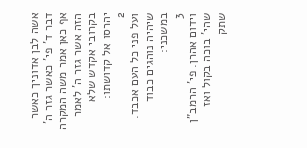אשה לבן אדוניך כאשר דבר ד' פי' כאשר גזר ה' אף כאן אמר משה המקרה הזה אשר גזר ה' לאמר בקרובי אקדש שלא יהרסו אל קדושתו:
2
ועל פני כל העם אכבד. שיהיה נוהגים כבוד במשכני:
3
וידום אהרן. פי' הרמב"ן שהי' בוכה בקול ואז שתק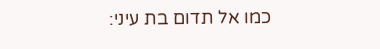כמו אל תדום בת עיני: